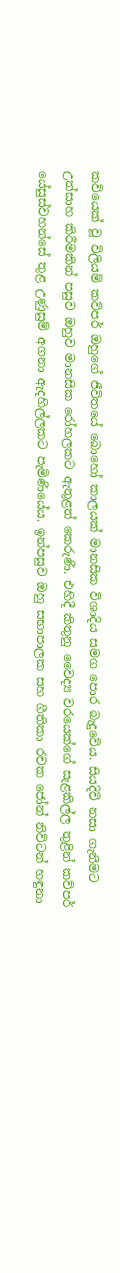කවියෙක් වූ විලියම් කව්පර් ඔහුගේ ජීවිතයේ බොහෝ කාලයක් මානසික විශාදිය සමග පොර බැදුවේය. සියදිවි නසා ගැනීමට උත්සාහ කිරීමකින් පසුව ඔහුව මානසික රෝහලකට ඇතුළත් කෙරුණි. එහිදී කිතුනු වෛද්‍ය වරයෙක්ගේ සැළකිල්ල තුළින් කව්පර් යේසුස්වහන්සේ තුළ උණුසුම් අගනා ඇදහිල්ලකට පැමිණියේය. ඉන්පසුව ඔහු සභාපාලක සහ ගීතිකා රචක ජෝන් නිව්ටන් හඳුනා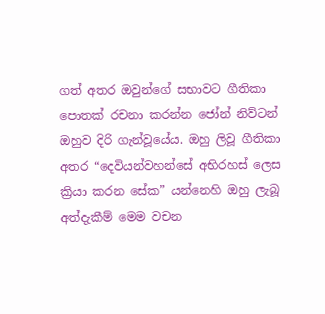ගත් අතර ඔවුන්ගේ සභාවට ගීතිකා පොතක් රචනා කරන්න ජෝන් නිව්ටන් ඔහුව දිරි ගැන්වූයේය. ඔහු ලිවූ ගීතිකා අතර “දෙවියන්වහන්සේ අභිරහස් ලෙස ක්‍රියා කරන සේක” යන්නෙහි ඔහු ලැබූ අත්දැකීම් මෙම වචන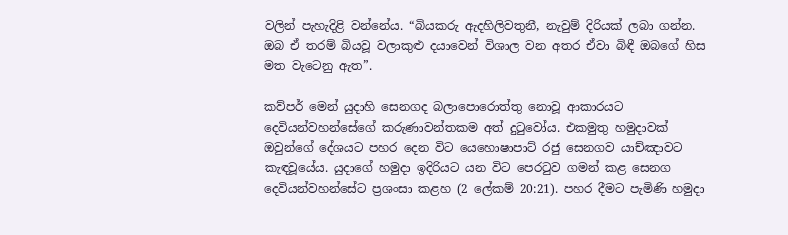වලින් පැහැදිළි වන්නේය. “බියකරු ඇදහිලිවතුනී, නැවුම් දිරියක් ලබා ගන්න. ඔබ ඒ තරම් බියවූ වලාකුළු දයාවෙන් විශාල වන අතර ඒවා බිඳී ඔබගේ හිස මත වැටෙනු ඇත”.

කව්පර් මෙන් යුදාහි සෙනගද බලාපොරොත්තු නොවූ ආකාරයට දෙවියන්වහන්සේගේ කරුණාවන්තකම අත් දුටුවෝය. එකමුතු හමුදාවක් ඔවුන්ගේ දේශයට පහර දෙන විට යෙහොෂාපාට් රජු සෙනගව යාච්ඤාවට කැඳවූයේය. යුදාගේ හමුදා ඉදිරියට යන විට පෙරටුව ගමන් කළ සෙනග දෙවියන්වහන්සේට ප්‍රශංසා කළහ (2 ලේකම් 20:21). පහර දීමට පැමිණි හමුදා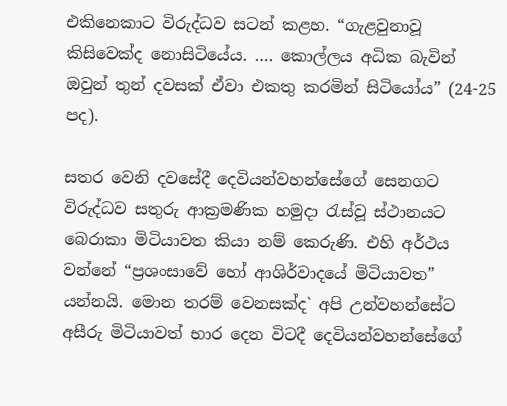එකිනෙකාට විරුද්ධව සටන් කළහ. “ගැළවුනාවූ කිසිවෙක්ද නොසිටියේය. …. කොල්ලය අධික බැවින් ඔවුන් තුන් දවසක් ඒවා එකතු කරමින් සිටියෝය” (24-25 පද).

සතර වෙනි දවසේදී දෙවියන්වහන්සේගේ සෙනගට විරුද්ධව සතුරු ආක්‍රමණික හමුදා රැස්වූ ස්ථානයට බෙරාකා මිටියාවත කියා නම් කෙරුණි. එහි අර්ථය වන්නේ “ප්‍රශංසාවේ හෝ ආශිර්වාදයේ මිටියාවත” යන්නයි. මොන තරම් වෙනසක්ද` අපි උන්වහන්සේට අසීරු මිටියාවත් භාර දෙන විටදී දෙවියන්වහන්සේගේ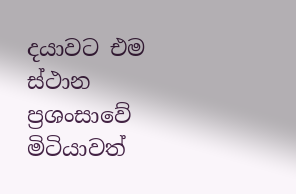දයාවට එම ස්ථාන ප්‍රශංසාවේ මිටියාවත්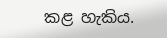කළ හැකිය.